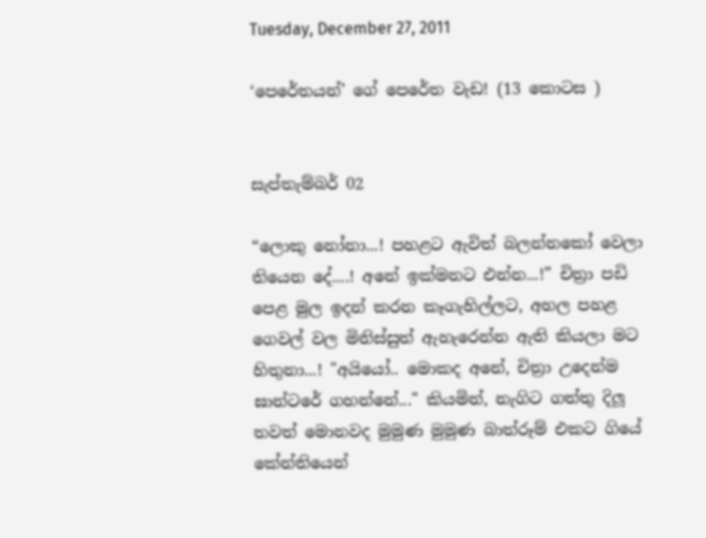Tuesday, December 27, 2011

‘පෙරේතයන්’ ගේ පෙරේත වැඩ! (13 කොටස )


සැප්තැම්බර් 02

“ලොකු නෝනා...! පහළට ඇවිත් බලන්නකෝ වෙලා තියෙන දේ....! අනේ ඉක්මනට එන්න...!” චිත්‍රා පඩි පෙළ මුල ඉදන් කරන කෑගැහිල්ලට, අහල පහළ ගෙවල් වල මිනිස්සුත් ඇහැරෙන්න ඇති කියලා මට හිතුනා...! "අයියෝ.. මොකද අනේ, චිත්‍රා උදෙන්ම ඝාන්ටරේ ගහන්නේ..." කියමින්, නැගිට ගත්තු දිලූ තවත් මොනවද මුමුණ මුමුණ බාත්රූම් එකට ගියේ කේන්තියෙන්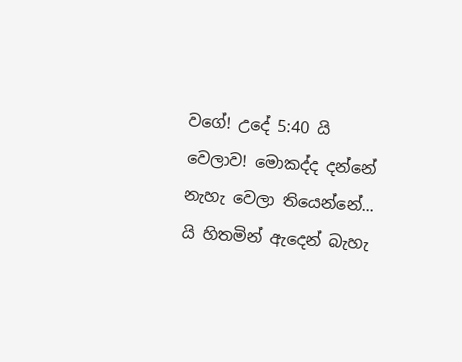වගේ! උදේ 5:40 යි වෙලාව! මොකද්ද දන්නේ නැහැ වෙලා තියෙන්නේ... යි හිතමින් ඇදෙන් බැහැ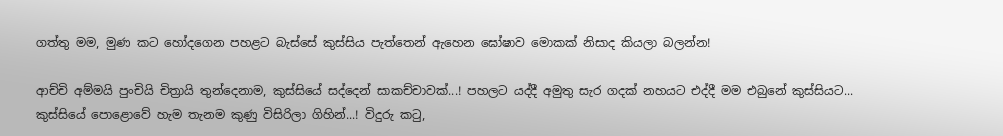ගත්තු මම, මුණ කට හෝදගෙන පහළට බැස්සේ කුස්සිය පැත්තෙන් ඇහෙන ඝෝෂාව මොකක් නිසාද කියලා බලන්න!

ආච්චි අම්මයි පුංචියි චිත්‍රායි තුන්දෙනාම, කුස්සියේ සද්දෙන් සාකච්චාවක්...! පහලට යද්දී අමුතු සැර ගදක් නහයට එද්දී මම එබුනේ කුස්සියට...  කුස්සියේ පොළොවේ හැම තැනම කුණු විසිරිලා ගිහින්...! විදුරු කටු,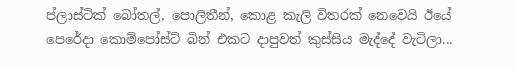ප්ලාස්ටික් බෝතල්, පොලිතීන්, කොළ කැලි විතරක් නෙවෙයි ඊයේ පෙරේදා කොම්පෝස්ට් බින් එකට දාපුවත් කුස්සිය මැද්දේ වැටිලා...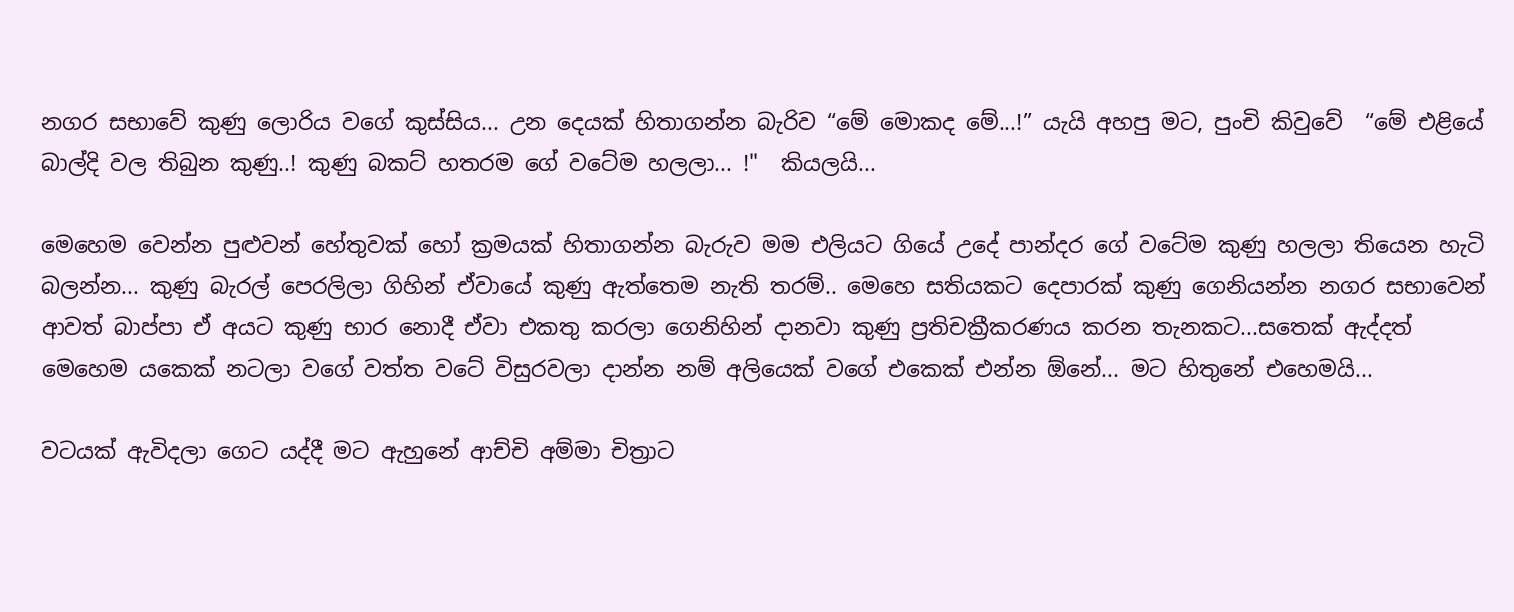නගර සභාවේ කුණු ලොරිය වගේ කුස්සිය... උන දෙයක් හිතාගන්න බැරිව “මේ මොකද මේ...!” යැයි අහපු මට, පුංචි කිවුවේ  “මේ එළියේ බාල්දි වල තිබුන කුණු..! කුණු බකට් හතරම ගේ වටේම හලලා... !"  කියලයි...

මෙහෙම වෙන්න පුළුවන් හේතුවක් හෝ ක්‍රමයක් හිතාගන්න බැරුව මම එලියට ගියේ උදේ පාන්දර ගේ වටේම කුණු හලලා තියෙන හැටි බලන්න... කුණු බැරල් පෙරලිලා ගිහින් ඒවායේ කුණු ඇත්තෙම නැති තරම්.. මෙහෙ සතියකට දෙපාරක් කුණු ගෙනියන්න නගර සභාවෙන් ආවත් බාප්පා ඒ අයට කුණු භාර නොදී ඒවා එකතු කරලා ගෙනිහින් දානවා කුණු ප්‍රතිචක්‍රීකරණය කරන තැනකට...සතෙක් ඇද්දත් මෙහෙම යකෙක් නටලා වගේ වත්ත වටේ විසුරවලා දාන්න නම් අලියෙක් වගේ එකෙක් එන්න ඕනේ... මට හිතුනේ එහෙමයි...

වටයක් ඇවිදලා ගෙට යද්දී මට ඇහුනේ ආච්චි අම්මා චිත්‍රාට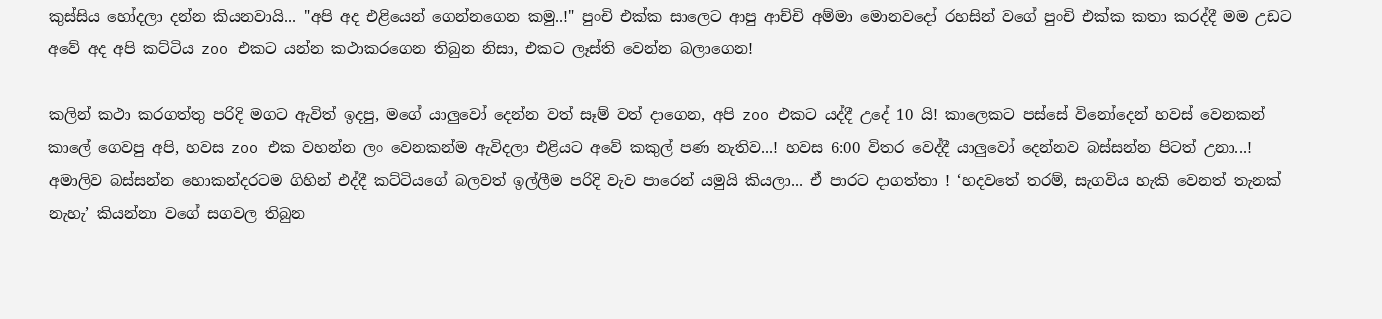කුස්සිය හෝදලා දන්න කියනවායි... "අපි අද එළියෙන් ගෙන්නගෙන කමු..!" පුංචි එක්ක සාලෙට ආපු ආච්චි අම්මා මොනවදෝ රහසින් වගේ පුංචි එක්ක කතා කරද්දී මම උඩට අවේ අද අපි කට්ටිය zoo එකට යන්න කථාකරගෙන තිබුන නිසා, එකට ලෑස්ති වෙන්න බලාගෙන!

කලින් කථා කරගත්තු පරිදි මගට ඇවිත් ඉදපු, මගේ යාලුවෝ දෙන්න වත් සෑම් වත් දාගෙන, අපි zoo එකට යද්දී උදේ 10 යි! කාලෙකට පස්සේ විනෝදෙන් හවස් වෙනකන් කාලේ ගෙවපු අපි, හවස zoo එක වහන්න ලං වෙනකන්ම ඇවිදලා එළියට අවේ කකුල් පණ නැතිව...! හවස 6:00 විතර වෙද්දී යාලුවෝ දෙන්නව බස්සන්න පිටත් උනා...! අමාලිව බස්සන්න හොකන්දරටම ගිහින් එද්දී කට්ටියගේ බලවත් ඉල්ලීම පරිදි වැව පාරෙන් යමුයි කියලා... ඒ පාරට දාගත්තා ! ‘හදවතේ තරම්, සැගවිය හැකි වෙනත් තැනක් නැහැ’ කියන්නා වගේ සගවල තිබුන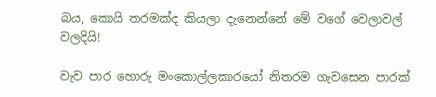බය, කොයි තරමක්ද කියලා දැනෙන්නේ මේ වගේ වෙලාවල් වලදියි!

වැව පාර හොරු මංකොල්ලකාරයෝ නිතරම ගැවසෙන පාරක්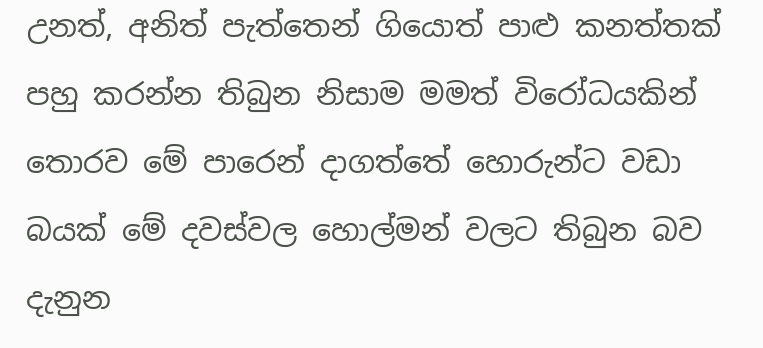උනත්, අනිත් පැත්තෙන් ගියොත් පාළු කනත්තක් පහු කරන්න තිබුන නිසාම මමත් විරෝධයකින් තොරව මේ පාරෙන් දාගත්තේ හොරුන්ට වඩා බයක් මේ දවස්වල හොල්මන් වලට තිබුන බව දැනුන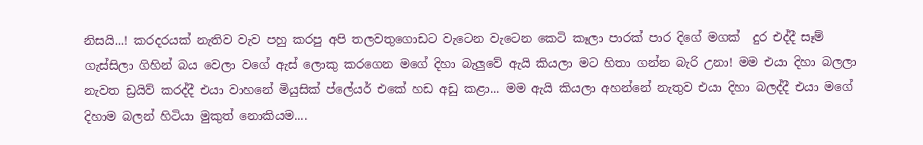නිසයි...! කරදරයක් නැතිව වැව පහු කරපු අපි තලවතුගොඩට වැටෙන වැටෙන කෙටි කෑලා පාරක් පාර දිගේ මගක්  දුර එද්දී සෑම් ගැස්සිලා ගිහින් බය වෙලා වගේ ඇස් ලොකු කරගෙන මගේ දිහා බැලුවේ ඇයි කියලා මට හිතා ගන්න බැරි උනා! මම එයා දිහා බලලා නැවත ඩ්‍රයිව් කරද්දී එයා වාහනේ මියුසික් ප්ලේයර් එකේ හඩ අඩු කළා... මම ඇයි කියලා අහන්නේ නැතුව එයා දිහා බලද්දී එයා මගේ දිහාම බලන් හිටියා මුකුත් නොකියම....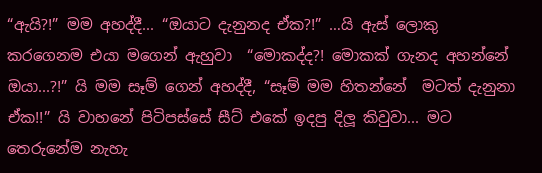“ඇයි?!” මම අහද්දී... “ඔයාට දැනුනද ඒක?!” …යි ඇස් ලොකු කරගෙනම එයා මගෙන් ඇහුවා  “මොකද්ද?! මොකක් ගැනද අහන්නේ ඔයා...?!” යි මම සෑම් ගෙන් අහද්දී, “සෑම් මම හිතන්නේ  මටත් දැනුනා ඒක!!” යි වාහනේ පිටිපස්සේ සීට් එකේ ඉදපු දිලූ කිවුවා... මට තෙරුනේම නැහැ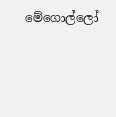මේගොල්ලෝ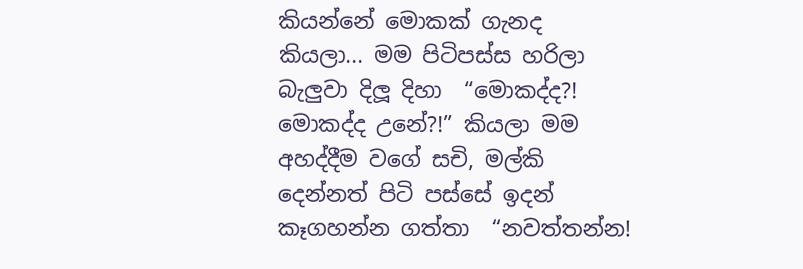කියන්නේ මොකක් ගැනද කියලා... මම පිටිපස්ස හරිලා බැලුවා දිලූ දිහා  “මොකද්ද?! මොකද්ද උනේ?!” කියලා මම අහද්දීම වගේ සචි, මල්කි දෙන්නත් පිටි පස්සේ ඉදන් කෑගහන්න ගත්තා  “නවත්තන්න!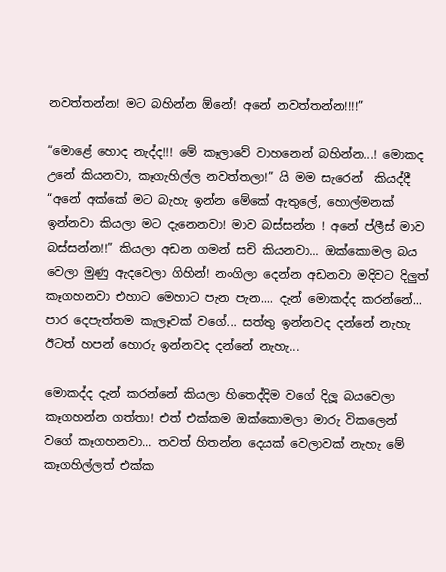නවත්තන්න! මට බහින්න ඕනේ! අනේ නවත්තන්න!!!!”

“මොළේ හොද නැද්ද!!! මේ කෑලාවේ වාහනෙන් බහින්න...! මොකද උනේ කියනවා, කෑගැහිල්ල නවත්තලා!” යි මම සැරෙන්  කියද්දී  “අනේ අක්කේ මට බැහැ ඉන්න මේකේ ඇතුලේ, හොල්මනක් ඉන්නවා කියලා මට දැනෙනවා! මාව බස්සන්න ! අනේ ප්ලීස් මාව බස්සන්න!!” කියලා අඩන ගමන් සචි කියනවා... ඔක්කොමල බය වෙලා මුණු ඇදවෙලා ගිහින්! නංගිලා දෙන්න අඩනවා මදිවට දිලුත් කෑගහනවා එහාට මෙහාට පැන පැන.... දැන් මොකද්ද කරන්නේ... පාර දෙපැත්තම කැලෑවක් වගේ... සත්තු ඉන්නවද දන්නේ නැහැ ඊටත් හපන් හොරු ඉන්නවද දන්නේ නැහැ...

මොකද්ද දැන් කරන්නේ කියලා හිතෙද්දිම වගේ දිලූ බයවෙලා කෑගහන්න ගත්තා! එත් එක්කම ඔක්කොමලා මාරු විකලෙන් වගේ කෑගහනවා... තවත් හිතන්න දෙයක් වෙලාවක් නැහැ මේ කෑගහිල්ලත් එක්ක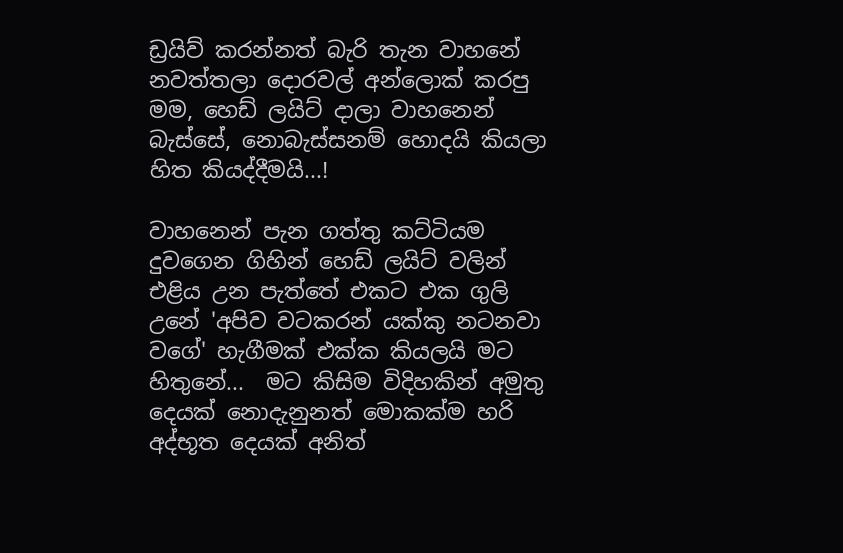ඩ්‍රයිව් කරන්නත් බැරි තැන වාහනේ නවත්තලා දොරවල් අන්ලොක් කරපු මම, හෙඩ් ලයිට් දාලා වාහනෙන් බැස්සේ, නොබැස්සනම් හොදයි කියලා හිත කියද්දීමයි...!

වාහනෙන් පැන ගත්තු කට්ටියම දුවගෙන ගිහින් හෙඩ් ලයිට් වලින් එළිය උන පැත්තේ එකට එක ගුලි උනේ 'අපිව වටකරන් යක්කු නටනවා වගේ' හැගීමක් එක්ක කියලයි මට හිතුනේ...  මට කිසිම විදිහකින් අමුතු දෙයක් නොදැනුනත් මොකක්ම හරි අද්භූත දෙයක් අනිත්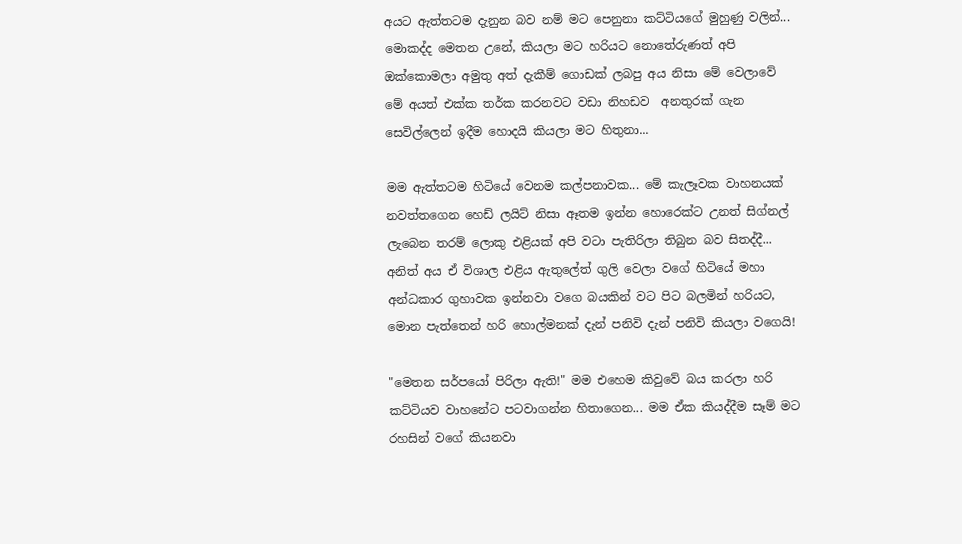අයට ඇත්තටම දැනුන බව නම් මට පෙනුනා කට්ටියගේ මුහුණු වලින්... මොකද්ද මෙතන උනේ, කියලා මට හරියට නොතේරුණත් අපි ඔක්කොමලා අමුතු අත් දැකීම් ගොඩක් ලබපු අය නිසා මේ වෙලාවේ මේ අයත් එක්ක තර්ක කරනවට වඩා නිහඩව  අනතුරක් ගැන සෙවිල්ලෙන් ඉදීම හොදයි කියලා මට හිතුනා...

මම ඇත්තටම හිටියේ වෙනම කල්පනාවක... මේ කැලෑවක වාහනයක් නවත්තගෙන හෙඩ් ලයිට් නිසා ඈතම ඉන්න හොරෙක්ට උනත් සිග්නල් ලැබෙන තරම් ලොකු එළියක් අපි වටා පැතිරිලා තිබුන බව සිතද්දී... අනිත් අය ඒ විශාල එළිය ඇතුලේත් ගුලි වෙලා වගේ හිටියේ මහා අන්ධකාර ගුහාවක ඉන්නවා වගෙ බයකින් වට පිට බලමින් හරියට, මොන පැත්තෙන් හරි හොල්මනක් දැන් පනිවි දැන් පනිවි කියලා වගෙයි!

"මෙතන සර්පයෝ පිරිලා ඇති!" මම එහෙම කිවුවේ බය කරලා හරි කට්ටියව වාහනේට පටවාගන්න හිතාගෙන... මම ඒක කියද්දීම සෑම් මට රහසින් වගේ කියනවා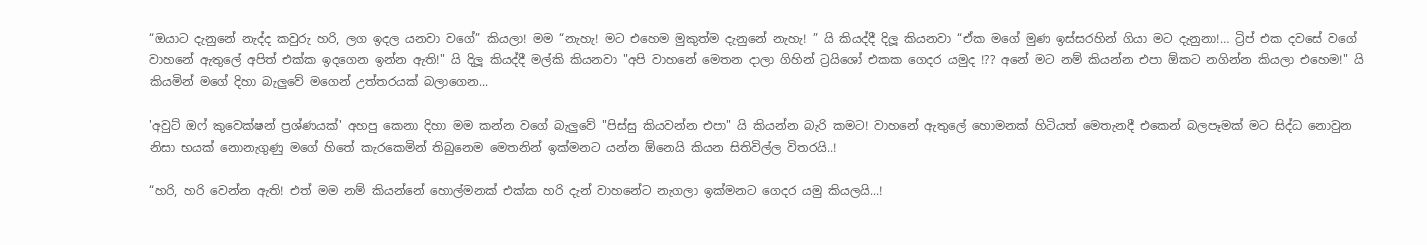“ඔයාට දැනුනේ නැද්ද කවුරු හරි, ලග ඉදල යනවා වගේ” කියලා! මම “නැහැ! මට එහෙම මුකුත්ම දැනුනේ නැහැ! ” යි කියද්දී දිලූ කියනවා “ඒක මගේ මුණ ඉස්සරහින් ගියා මට දැනුනා!… ට්‍රිප් එක දවසේ වගේ වාහනේ ඇතුලේ අපිත් එක්ක ඉදගෙන ඉන්න ඇති!" යි දිලූ කියද්දී මල්කි කියනවා "අපි වාහනේ මෙතන දාලා ගිහින් ට්‍රයිශෝ එකක ගෙදර යමුද !?? අනේ මට නම් කියන්න එපා ඕකට නගින්න කියලා එහෙම!" යි කියමින් මගේ දිහා බැලුවේ මගෙන් උත්තරයක් බලාගෙන...

'අවුට් ඔෆ් කුවෙක්ෂන් ප්‍රශ්ණයක්' අහපු කෙනා දිහා මම කන්න වගේ බැලුවේ "පිස්සු කියවන්න එපා" යි කියන්න බැරි කමට! වාහනේ ඇතුලේ හොමනක් හිටියත් මෙතැනදී එකෙන් බලපෑමක් මට සිද්ධ නොවුන නිසා භයක් නොනැගුණු මගේ හිතේ කැරකෙමින් තිබුනෙම මෙතනින් ඉක්මනට යන්න ඕනෙයි කියන සිතිවිල්ල විතරයි..!

“හරි, හරි වෙන්න ඇති! එත් මම නම් කියන්නේ හොල්මනක් එක්ක හරි දැන් වාහනේට නැගලා ඉක්මනට ගෙදර යමු කියලයි...!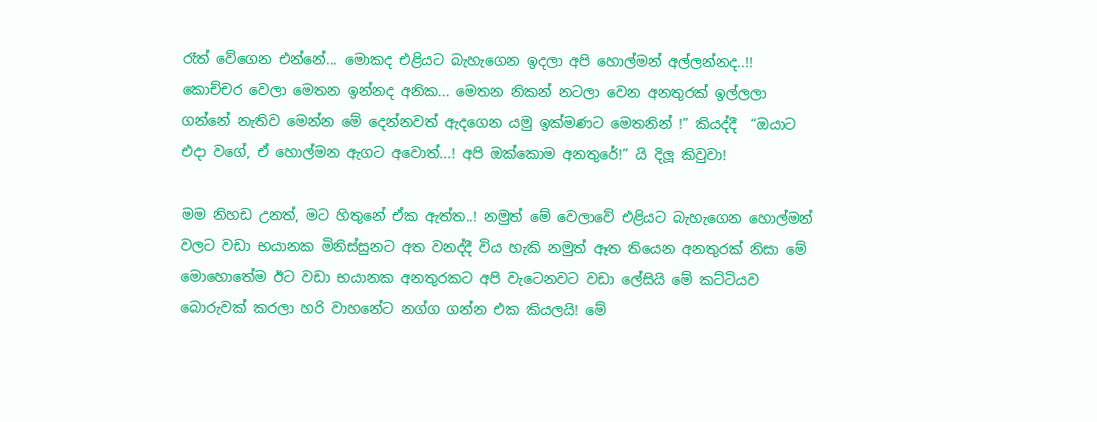රෑත් වේගෙන එන්නේ... මොකද එළියට බැහැගෙන ඉදලා අපි හොල්මන් අල්ලන්නද..!! කොච්චර වෙලා මෙතන ඉන්නද අනික... මෙතන නිකන් නටලා වෙන අනතුරක් ඉල්ලලා ගන්නේ නැතිව මෙන්න මේ දෙන්නවත් ඇදගෙන යමු ඉක්මණට මෙතනින් !” කියද්දී  “ඔයාට එදා වගේ, ඒ හොල්මන ඇගට අවොත්...! අපි ඔක්කොම අනතුරේ!” යි දිලූ කිවුවා!

මම නිහඩ උනත්, මට හිතුනේ ඒක ඇත්ත..! නමුත් මේ වෙලාවේ එළියට බැහැගෙන හොල්මන් වලට වඩා භයානක මිනිස්සුනට අත වනද්දී විය හැකි නමුත් ඈත තියෙන අනතුරක් නිසා මේ මොහොතේම ඊට වඩා භයානක අනතුරකට අපි වැටෙනවට වඩා ලේසියි මේ කට්ටියව බොරුවක් කරලා හරි වාහනේට නග්ග ගන්න එක කියලයි! මේ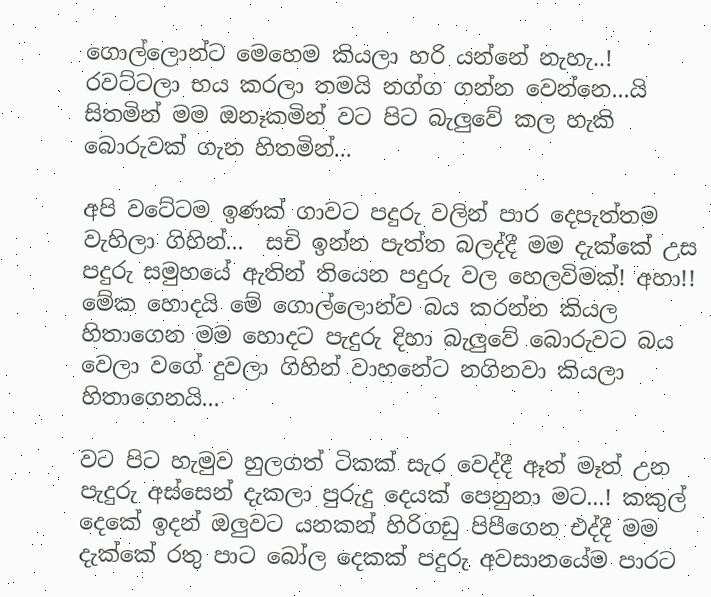ගොල්ලොන්ට මෙහෙම කියලා හරි යන්නේ නැහැ..! රවට්ටලා භය කරලා තමයි නග්ග ගන්න වෙන්නෙ...යි සිතමින් මම ඔනෑකමින් වට පිට බැලුවේ කල හැකි බොරුවක් ගැන හිතමින්...

අපි වටේටම ඉණක් ගාවට පදුරු වලින් පාර දෙපැත්තම වැහිලා ගිහින්...  සචි ඉන්න පැත්ත බලද්දී මම දැක්කේ උස පදුරු සමුහයේ ඇතින් තියෙන පදුරු වල හෙලවිමක්! අහා!! මේක හොදයි මේ ගොල්ලොන්ව බය කරන්න කියල හිතාගෙන මම හොදට පැදුරු දිහා බැලුවේ බොරුවට බය වෙලා වගේ දුවලා ගිහින් වාහනේට නගිනවා කියලා හිතාගෙනයි...

වට පිට හැමුව හුලගත් ටිකක් සැර වෙද්දී ඈත් මෑත් උන පැදුරු අස්සෙන් දැකලා පුරුදු දෙයක් පෙනුනා මට...! කකුල් දෙකේ ඉදන් ඔලුවට යනකන් හිරිගඩු පිපීගෙන එද්දී මම දැක්කේ රතු පාට බෝල දෙකක් පදුරු අවසානයේම පාරට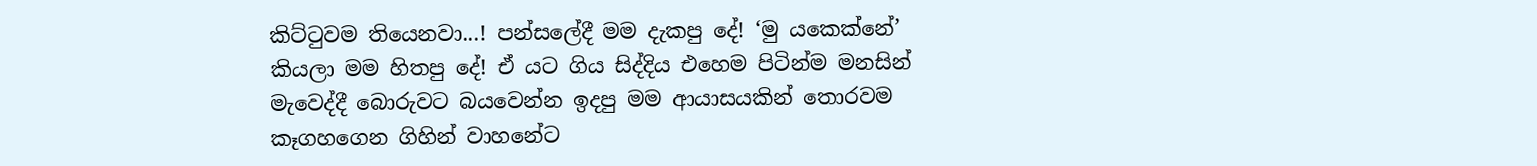කිට්ටුවම තියෙනවා...! පන්සලේදී මම දැකපු දේ! ‘මු යකෙක්නේ’ කියලා මම හිතපු දේ! ඒ යට ගිය සිද්දිය එහෙම පිටින්ම මනසින් මැවෙද්දී බොරුවට බයවෙන්න ඉදපු මම ආයාසයකින් තොරවම කෑගහගෙන ගිහින් වාහනේට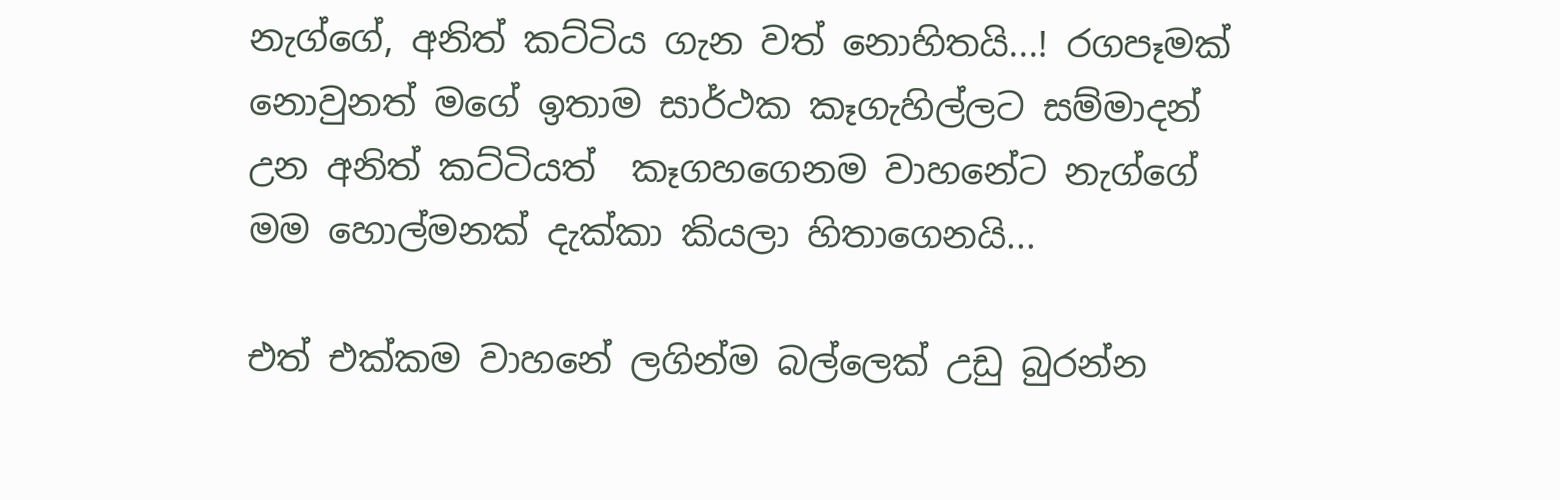නැග්ගේ, අනිත් කට්ටිය ගැන වත් නොහිතයි...! රගපෑමක් නොවුනත් මගේ ඉතාම සාර්ථක කෑගැහිල්ලට සම්මාදන් උන අනිත් කට්ටියත්  කෑගහගෙනම වාහනේට නැග්ගේ මම හොල්මනක් දැක්කා කියලා හිතාගෙනයි...

එත් එක්කම වාහනේ ලගින්ම බල්ලෙක් උඩු බුරන්න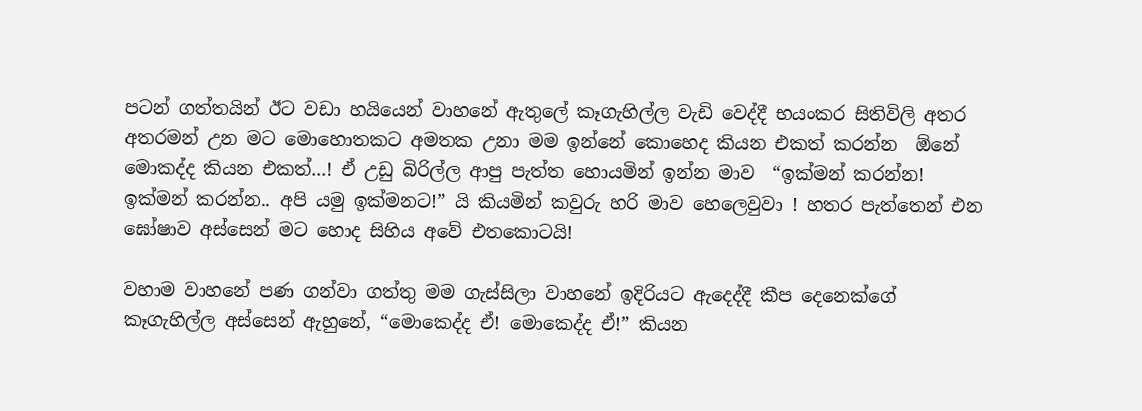පටන් ගත්තයින් ඊට වඩා හයියෙන් වාහනේ ඇතුලේ කෑගැහිල්ල වැඩි වෙද්දී භයංකර සිතිවිලි අතර අතරමන් උන මට මොහොතකට අමතක උනා මම ඉන්නේ කොහෙද කියන එකත් කරන්න  ඕනේ මොකද්ද කියන එකත්...! ඒ උඩු බිරිල්ල ආපු පැත්ත හොයමින් ඉන්න මාව  “ඉක්මන් කරන්න! ඉක්මන් කරන්න.. අපි යමු ඉක්මනට!” යි කියමින් කවුරු හරි මාව හෙලෙවුවා ! හතර පැත්තෙන් එන ඝෝෂාව අස්සෙන් මට හොද සිහිය අවේ එතකොටයි!

වහාම වාහනේ පණ ගන්වා ගත්තු මම ගැස්සිලා වාහනේ ඉදිරියට ඇදෙද්දී කීප දෙනෙක්ගේ කෑගැහිල්ල අස්සෙන් ඇහුනේ, “මොකෙද්ද ඒ! මොකෙද්ද ඒ!” කියන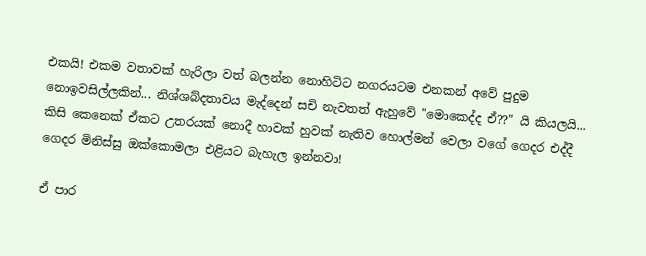එකයි! එකම වතාවක් හැරිලා වත් බලන්න නොහිටිට නගරයටම එනකන් අවේ පුදුම නොඉවසිල්ලකින්... නිශ්ශබ්දතාවය මැද්දෙන් සචි නැවතත් ඇහුවේ "මොකෙද්ද ඒ??" යි කියලයි... කිසි කෙනෙක් ඒකට උතරයක් නොදී හාවක් හුවක් නැතිව හොල්මන් වෙලා වගේ ගෙදර එද්දී ගෙදර මිනිස්සු ඔක්කොමලා එළියට බැහැල ඉන්නවා!

ඒ පාර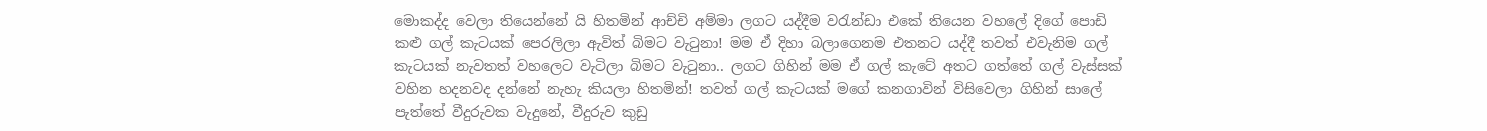මොකද්ද වෙලා තියෙන්නේ යි හිතමින් ආච්චි අම්මා ලගට යද්දීම වරැන්ඩා එකේ තියෙන වහලේ දිගේ පොඩි කළු ගල් කැටයක් පෙරලිලා ඇවිත් බිමට වැටුනා! මම ඒ දිහා බලාගෙනම එතනට යද්දී තවත් එවැනිම ගල් කැටයක් නැවතත් වහලෙට වැටිලා බිමට වැටුනා.. ලගට ගිහින් මම ඒ ගල් කැටේ අතට ගත්තේ ගල් වැස්සක් වහින හදනවද දන්නේ නැහැ කියලා හිතමින්! තවත් ගල් කැටයක් මගේ කනගාවින් විසිවෙලා ගිහින් සාලේ පැත්තේ වීදුරුවක වැදුනේ, වීදුරුව කුඩු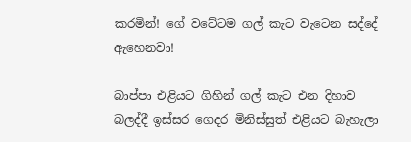කරමින්! ගේ වටේටම ගල් කැට වැටෙන සද්දේ ඇහෙනවා!

බාප්පා එළියට ගිහින් ගල් කැට එන දිහාව බලද්දී ඉස්සර ගෙදර මිනිස්සුත් එළියට බැහැලා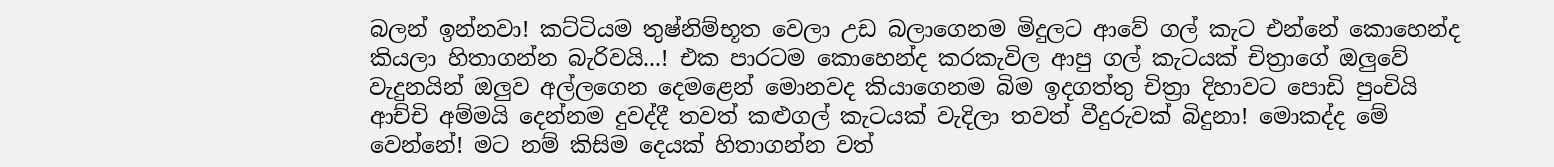බලන් ඉන්නවා! කට්ටියම තුෂ්නිම්භූත වෙලා උඩ බලාගෙනම මිදුලට ආවේ ගල් කැට එන්නේ කොහෙන්ද කියලා හිතාගන්න බැරිවයි...! එක පාරටම කොහෙන්ද කරකැවිල ආපු ගල් කැටයක් චිත්‍රාගේ ඔලුවේ වැදුනයින් ඔලුව අල්ලගෙන දෙමළෙන් මොනවද කියාගෙනම බිම ඉදගත්තු චිත්‍රා දිහාවට පොඩි පුංචියි ආච්චි අම්මයි දෙන්නම දුවද්දී තවත් කළුගල් කැටයක් වැදිලා තවත් වීදුරුවක් බිදුනා! මොකද්ද මේ වෙන්නේ! මට නම් කිසිම දෙයක් හිතාගන්න වත්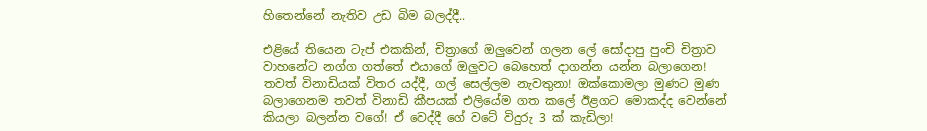හිතෙන්නේ නැතිව උඩ බිම බලද්දී..

එළියේ තියෙන ටැප් එකකින්, චිත්‍රාගේ ඔලුවෙන් ගලන ලේ සෝදාපු පුංචි චිත්‍රාව වාහනේට නග්ග ගත්තේ එයාගේ ඔලුවට බෙහෙත් දාගන්න යන්න බලාගෙන! තවත් විනාඩියක් විතර යද්දී, ගල් සෙල්ලම නැවතුනා! ඔක්කොමලා මුණට මුණ බලාගෙනම තවත් විනාඩි කීපයක් එලියේම ගත කලේ ඊළගට මොකද්ද වෙන්නේ කියලා බලන්න වගේ! ඒ වෙද්දී ගේ වටේ විදුරු 3 ක් කැඩිලා!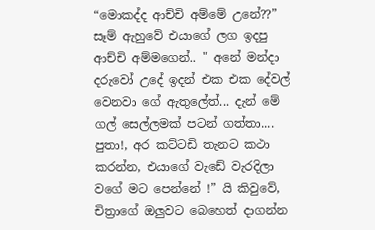“මොකද්ද ආච්චි අම්මේ උනේ??” සෑම් ඇහුවේ එයාගේ ලග ඉදපු ආච්චි අම්මගෙන්.. " අනේ මන්දා දරුවෝ උදේ ඉදන් එක එක දේවල් වෙනවා ගේ ඇතුලේත්... දැන් මේ ගල් සෙල්ලමක් පටන් ගත්තා.... පුතා!, අර කට්ටඩි තැනට කථා කරන්න, එයාගේ වැඩේ වැරදිලා වගේ මට පෙන්නේ !” යි කිවුවේ, චිත්‍රාගේ ඔලුවට බෙහෙත් දාගන්න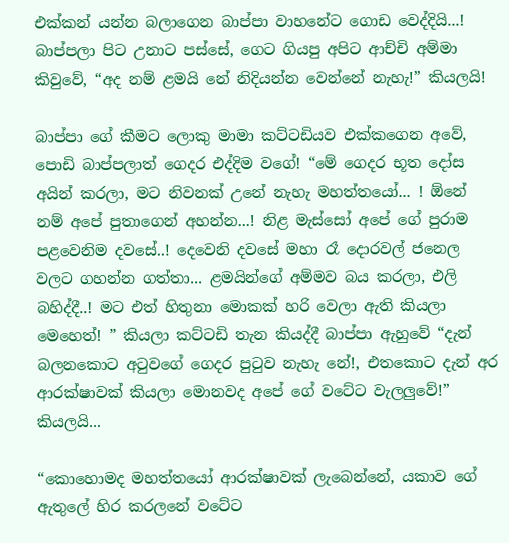එක්කන් යන්න බලාගෙන බාප්පා වාහනේට ගොඩ වෙද්දියි...! බාප්පලා පිට උනාට පස්සේ, ගෙට ගියපු අපිට ආච්චි අම්මා කිවුවේ, “අද නම් ළමයි නේ නිදියන්න වෙන්නේ නැහැ!” කියලයි!

බාප්පා ගේ කීමට ලොකු මාමා කට්ටඩියව එක්කගෙන අවේ, පොඩි බාප්පලාත් ගෙදර එද්දිම වගේ! “මේ ගෙදර භූත දෝස  අයින් කරලා, මට නිවනක් උනේ නැහැ මහත්තයෝ... ! ඕනේ නම් අපේ පුතාගෙන් අහන්න...! නිළ මැස්සෝ අපේ ගේ පුරාම පළවෙනිම දවසේ..! දෙවෙනි දවසේ මහා රෑ දොරවල් ජනෙල වලට ගහන්න ගත්තා... ළමයින්ගේ අම්මව බය කරලා, එලි බහිද්දී..! මට එත් හිතුනා මොකක් හරි වෙලා ඇති කියලා මෙහෙත්! ” කියලා කට්ටඩි තැන කියද්දී බාප්පා ඇහුවේ “දැන් බලනකොට අටුවගේ ගෙදර පුටුව නැහැ නේ!, එතකොට දැන් අර ආරක්ෂාවක් කියලා මොනවද අපේ ගේ වටේට වැලලුවේ!” කියලයි...

“කොහොමද මහත්තයෝ ආරක්ෂාවක් ලැබෙන්නේ, යකාව ගේ ඇතුලේ හිර කරලනේ වටේට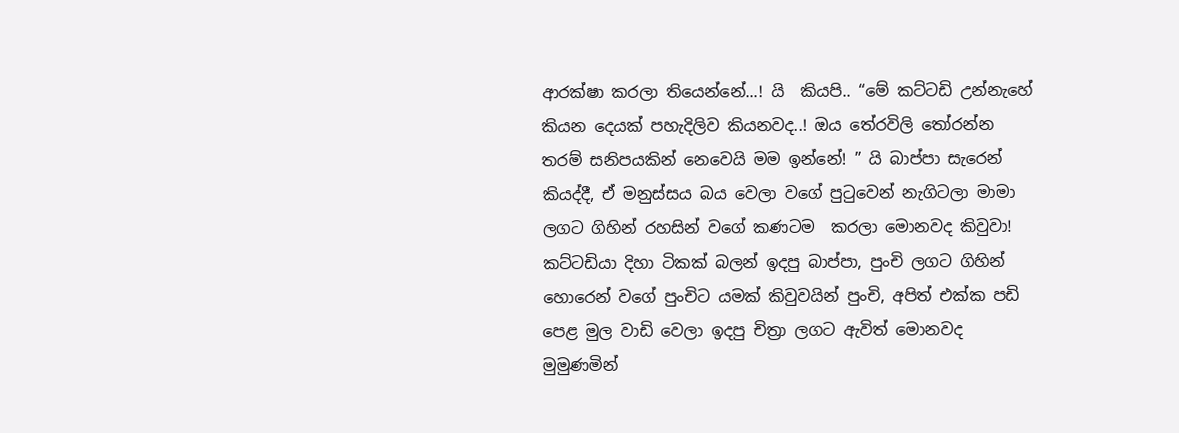ආරක්ෂා කරලා තියෙන්නේ...! යි  කියපි.. “මේ කට්ටඩි උන්නැහේ කියන දෙයක් පහැදිලිව කියනවද..! ඔය තේරවිලි තෝරන්න තරම් සනිපයකින් නෙවෙයි මම ඉන්නේ! ” යි බාප්පා සැරෙන් කියද්දී, ඒ මනුස්සය බය වෙලා වගේ පුටුවෙන් නැගිටලා මාමා ලගට ගිහින් රහසින් වගේ කණටම  කරලා මොනවද කිවුවා!  කට්ටඩියා දිහා ටිකක් බලන් ඉදපු බාප්පා, පුංචි ලගට ගිහින් හොරෙන් වගේ පුංචිට යමක් කිවුවයින් පුංචි, අපිත් එක්ක පඩි පෙළ මුල වාඩි වෙලා ඉදපු චිත්‍රා ලගට ඇවිත් මොනවද මුමුණමින්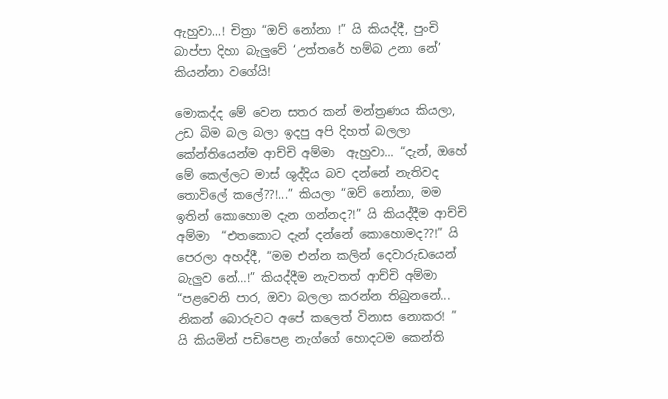ඇහුවා...! චිත්‍රා “ඔව් නෝනා !” යි කියද්දී, පුංචි බාප්පා දිහා බැලුවේ ‘උත්තරේ හම්බ උනා නේ’ කියන්නා වගේයි!

මොකද්ද මේ වෙන සතර කන් මන්ත්‍රණය කියලා, උඩ බිම බල බලා ඉදපු අපි දිහත් බලලා කේන්තියෙන්ම ආච්චි අම්මා  ඇහුවා... “දැන්, ඔහේ මේ කෙල්ලට මාස් ශුද්දිය බව දන්නේ නැතිවද තොවිලේ කලේ??!...” කියලා “ඔව් නෝනා, මම ඉතින් කොහොම දැන ගන්නද?!” යි කියද්දීම ආච්චි අම්මා  “එතකොට දැන් දන්නේ කොහොමද??!” යි පෙරලා අහද්දී, “මම එන්න කලින් දෙවාරුඩයෙන් බැලුව නේ…!” කියද්දීම නැවතත් ආච්චි අම්මා  “පළවෙනි පාර, ඔවා බලලා කරන්න තිබුනනේ... නිකන් බොරුවට අපේ කලෙත් විනාස නොකර! ” යි කියමින් පඩිපෙළ නැග්ගේ හොදටම කෙන්ති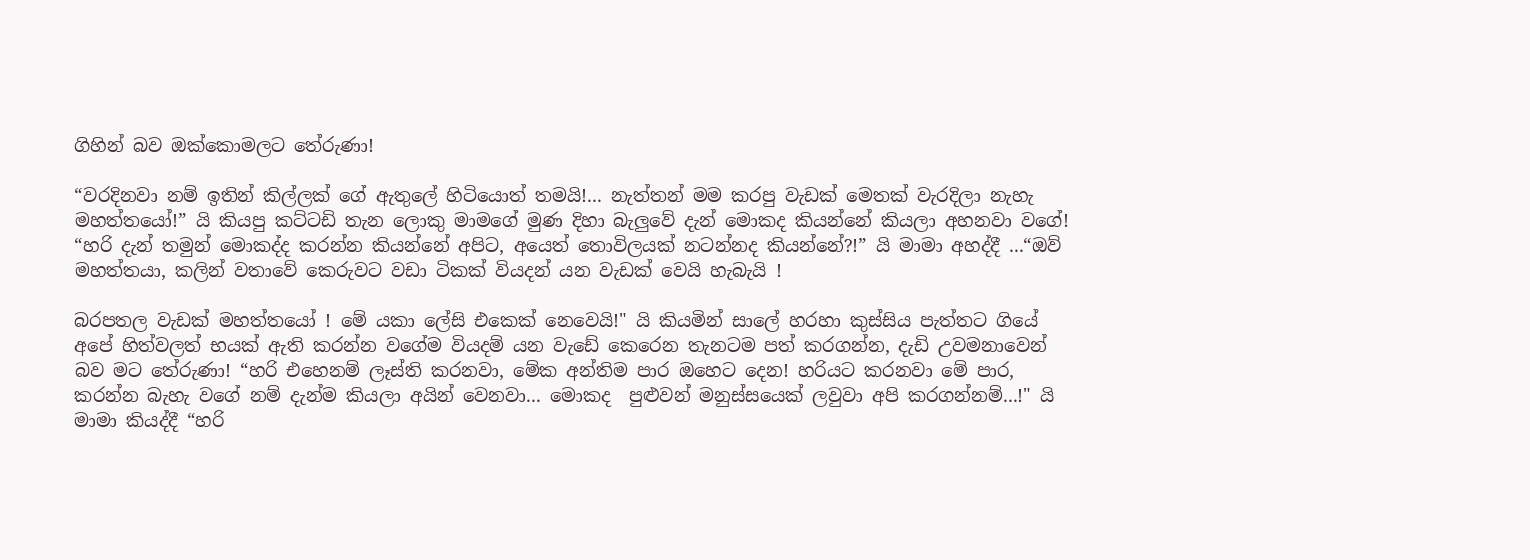ගිහින් බව ඔක්කොමලට තේරුණා!

“වරදිනවා නම් ඉතින් කිල්ලක් ගේ ඇතුලේ හිටියොත් තමයි!... නැත්තන් මම කරපු වැඩක් මෙතක් වැරදිලා නැහැ මහත්තයෝ!” යි කියපු කට්ටඩි තැන ලොකු මාමගේ මුණ දිහා බැලුවේ දැන් මොකද කියන්නේ කියලා අහනවා වගේ! “හරි දැන් තමුන් මොකද්ද කරන්න කියන්නේ අපිට, අයෙත් තොවිලයක් නටන්නද කියන්නේ?!” යි මාමා අහද්දී ...“ඔව් මහත්තයා, කලින් වතාවේ කෙරුවට වඩා ටිකක් වියදන් යන වැඩක් වෙයි හැබැයි !

බරපතල වැඩක් මහත්තයෝ ! මේ යකා ලේසි එකෙක් නෙවෙයි!" යි කියමින් සාලේ හරහා කුස්සිය පැත්තට ගියේ අපේ හිත්වලත් භයක් ඇති කරන්න වගේම වියදම් යන වැඩේ කෙරෙන තැනටම පත් කරගන්න, දැඩි උවමනාවෙන් බව මට තේරුණා! “හරි එහෙනම් ලෑස්ති කරනවා, මේක අන්තිම පාර ඔහෙට දෙන! හරියට කරනවා මේ පාර, කරන්න බැහැ වගේ නම් දැන්ම කියලා අයින් වෙනවා... මොකද  පුළුවන් මනුස්සයෙක් ලවුවා අපි කරගන්නම්...!" යි මාමා කියද්දී “හරි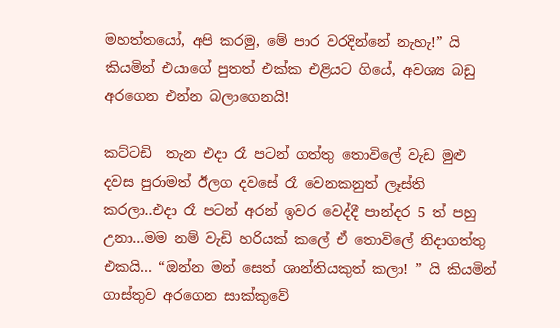මහත්තයෝ, අපි කරමු, මේ පාර වරදින්නේ නැහැ!” යි කියමින් එයාගේ පුතත් එක්ක එළියට ගියේ, අවශ්‍ය බඩු අරගෙන එන්න බලාගෙනයි!

කට්ටඩි  තැන එදා රෑ පටන් ගත්තු තොවිලේ වැඩ මුළු දවස පුරාමත් ඊලග දවසේ රෑ වෙනකනුත් ලෑස්ති කරලා..එදා රෑ පටන් අරන් ඉවර වෙද්දී පාන්දර 5 ත් පහු උනා...මම නම් වැඩි හරියක් කලේ ඒ තොවිලේ නිදාගත්තු එකයි... “ඔන්න මන් සෙත් ශාන්තියකුත් කලා! ” යි කියමින් ගාස්තුව අරගෙන සාක්කුවේ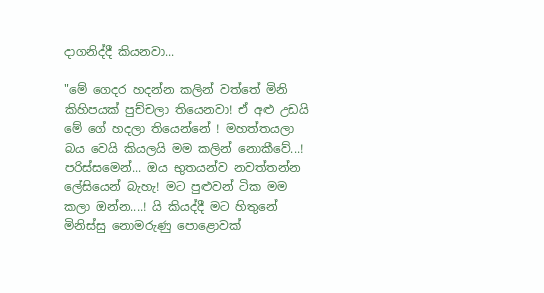දාගනිද්දී කියනවා...

"මේ ගෙදර හදන්න කලින් වත්තේ මිනි කිහිපයක් පුච්චලා තියෙනවා! ඒ අළු උඩයි මේ ගේ හදලා තියෙන්නේ ! මහත්තයලා බය වෙයි කියලයි මම කලින් නොකීවේ...! පරිස්සමෙන්... ඔය භුතයන්ව නවත්තන්න ලේසියෙන් බැහැ! මට පුළුවන් ටික මම කලා ඔන්න....! යි කියද්දී මට හිතුනේ මිනිස්සු නොමරුණු පොළොවක්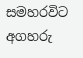සමහරවිට අගහරු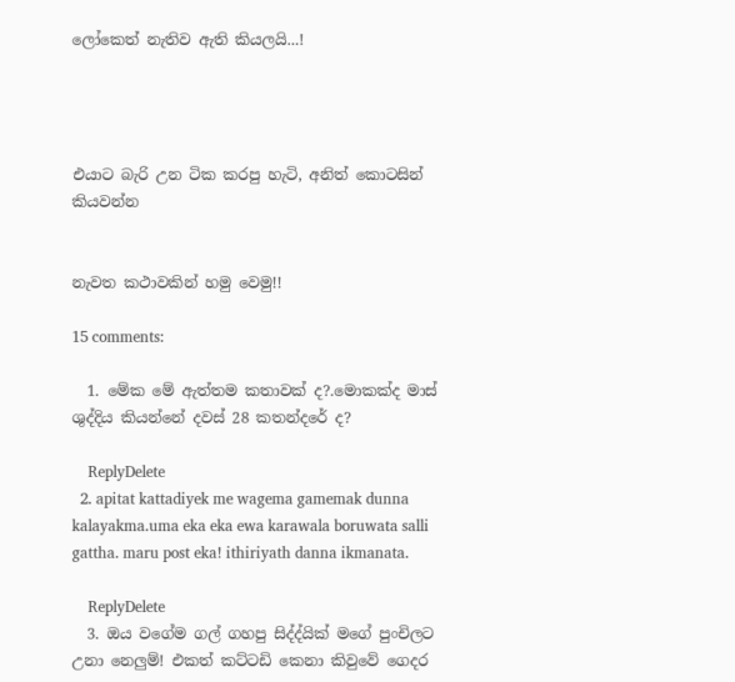ලෝකෙත් නැතිව ඇති කියලයි...!




එයාට බැරි උන ටික කරපු හැටි, අනිත් කොටසින් කියවන්න


නැවත කථාවකින් හමු වෙමු!!

15 comments:

  1. මේක මේ ඇත්තම කතාවක් ද?.මොකක්ද මාස් ශුද්දිය කියන්නේ දවස් 28 කතන්දරේ ද?

    ReplyDelete
  2. apitat kattadiyek me wagema gamemak dunna kalayakma.uma eka eka ewa karawala boruwata salli gattha. maru post eka! ithiriyath danna ikmanata.

    ReplyDelete
  3. ඔය වගේම ගල් ගහපු සිද්ද්යික් මගේ පුංචිලට උනා නෙලුම්! එකත් කට්ටඩි කෙනා කිවුවේ ගෙදර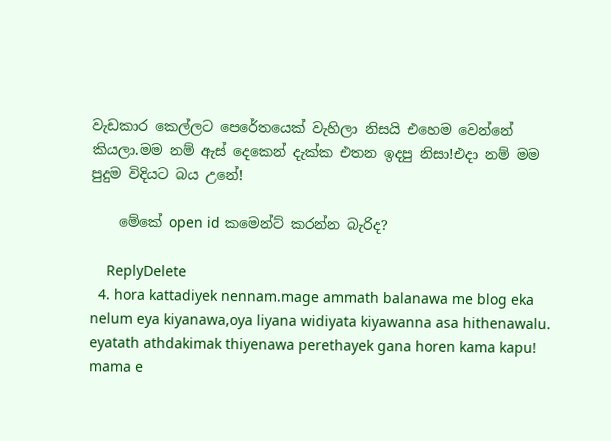වැඩකාර කෙල්ලට පෙරේතයෙක් වැහිලා නිසයි එහෙම වෙන්නේ කියලා.මම නම් ඇස් දෙකෙන් දැක්ක එතන ඉදපු නිසා!එදා නම් මම පුදුම විදියට බය උනේ!

    මේකේ open id කමෙන්ට් කරන්න බැරිද?

    ReplyDelete
  4. hora kattadiyek nennam.mage ammath balanawa me blog eka nelum eya kiyanawa,oya liyana widiyata kiyawanna asa hithenawalu. eyatath athdakimak thiyenawa perethayek gana horen kama kapu! mama e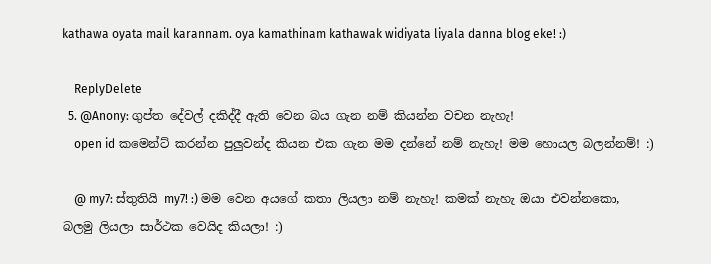kathawa oyata mail karannam. oya kamathinam kathawak widiyata liyala danna blog eke! :)

    ReplyDelete
  5. @Anony: ගුප්ත දේවල් දකිද්දී ඇති වෙන බය ගැන නම් කියන්න වචන නැහැ!
    open id කමෙන්ට් කරන්න පුලුවන්ද කියන එක ගැන මම දන්නේ නම් නැහැ! මම හොයල බලන්නම්! :)

    @ my7: ස්තුතියි my7! :) මම වෙන අයගේ කතා ලියලා නම් නැහැ! කමක් නැහැ ඔයා එවන්නකො, බලමු ලියලා සාර්ථක වෙයිද කියලා! :)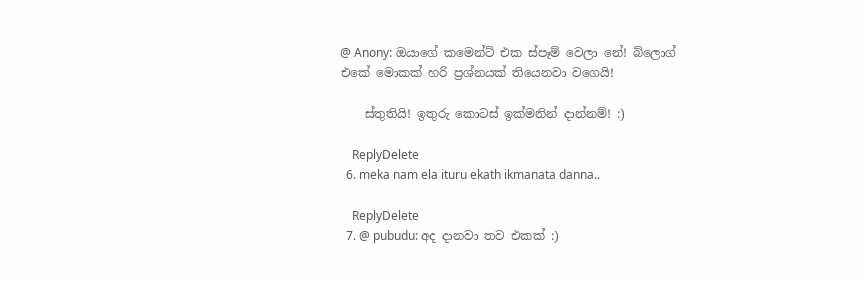@ Anony: ඔයාගේ කමෙන්ට් එක ස්පෑම් වෙලා නේ! බ්ලොග් එකේ මොකක් හරි ප්‍රශ්නයක් තියෙනවා වගෙයි!

    ස්තුතියි! ඉතුරු කොටස් ඉක්මනින් දාන්නම්! :)

    ReplyDelete
  6. meka nam ela ituru ekath ikmanata danna..

    ReplyDelete
  7. @ pubudu: අද දානවා තව එකක් :)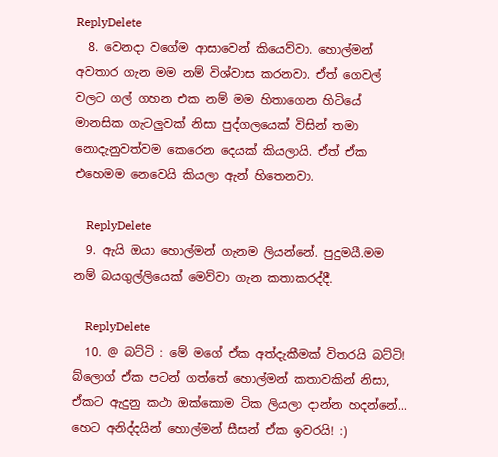ReplyDelete
  8. වෙනදා වගේම ආසාවෙන් කියෙව්වා. හොල්මන් අවතාර ගැන මම නම් විශ්වාස කරනවා. ඒත් ගෙවල් වලට ගල් ගහන එක නම් මම හිතාගෙන හිටියේ මානසික ගැටලුවක් නිසා පුද්ගලයෙක් විසින් තමා නොදැනුවත්වම කෙරෙන දෙයක් කියලායි. ඒත් ඒක එහෙමම නෙවෙයි කියලා ඇන් හිතෙනවා.

    ReplyDelete
  9. ඇයි ඔයා හොල්මන් ගැනම ලියන්නේ. පුදුමයී.මම නම් බයගුල්ලියෙක් මෙව්වා ගැන කතාකරද්දී.

    ReplyDelete
  10. @ බට්ටි : මේ මගේ ඒක අත්දැකීමක් විතරයි බට්ටි! බ්ලොග් ඒක පටන් ගත්තේ හොල්මන් කතාවකින් නිසා, ඒකට ඇදුනු කථා ඔක්කොම ටික ලියලා දාන්න හදන්නේ... හෙට අනිද්දයින් හොල්මන් සීසන් ඒක ඉවරයි! :)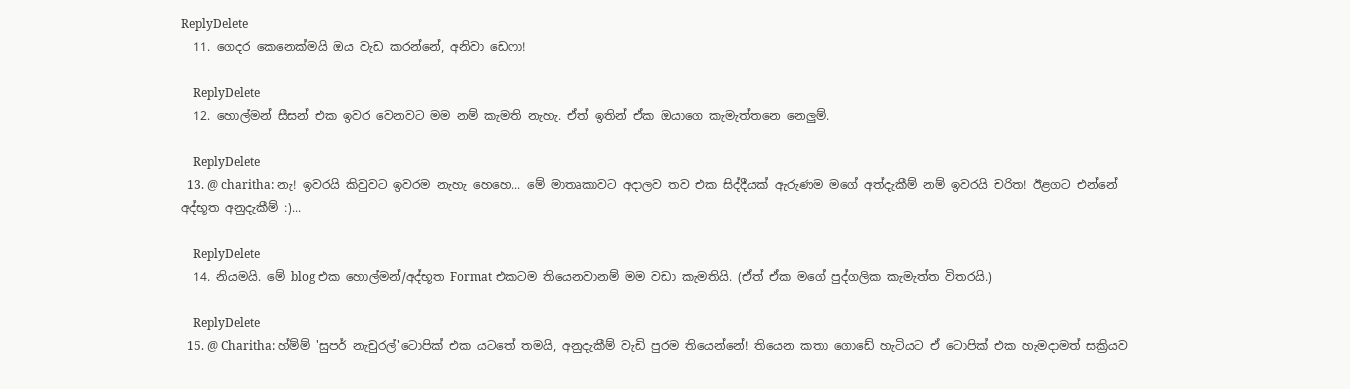ReplyDelete
  11. ගෙදර කෙනෙක්මයි ඔය වැඩ කරන්නේ, අනිවා ඩෙෆා!

    ReplyDelete
  12. හොල්මන් සීසන් එක ඉවර වෙනවට මම නම් කැමති නැහැ. ඒත් ඉතින් ඒක ඔයාගෙ කැමැත්තනෙ නෙලුම්.

    ReplyDelete
  13. @ charitha: නැ! ඉවරයි කිවුවට ඉවරම නැහැ හෙහෙ... මේ මාතෘකාවට අදාලව තව එක සිද්දීයක් ඇරුණම මගේ අත්දැකීම් නම් ඉවරයි චරිත! ඊළගට එන්නේ අද්භූත අනුදැකීම් :)...

    ReplyDelete
  14. නියමයි. මේ blog එක හොල්මන්/අද්භූත Format එකටම තියෙනවානම් මම වඩා කැමතියි. (ඒත් ඒක මගේ පුද්ගලික කැමැත්ත විතරයි.)

    ReplyDelete
  15. @ Charitha: හ්ම්ම් 'සුපර් නැචුරල්'ටොපික් එක යටතේ තමයි, අනුදැකීම් වැඩි පුරම තියෙන්නේ! තියෙන කතා ගොඩේ හැටියට ඒ ටොපික් එක හැමදාමත් සක්‍රියව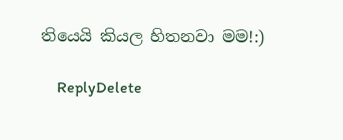තියෙයි කියල හිතනවා මම!:)

    ReplyDelete